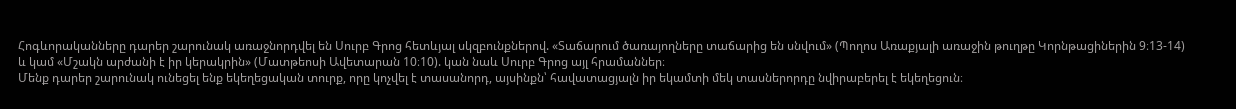Հոգևորականները դարեր շարունակ առաջնորդվել են Սուրբ Գրոց հետևյալ սկզբունքներով. «Տաճարում ծառայողները տաճարից են սնվում» (Պողոս Առաքյալի առաջին թուղթը Կորնթացիներին 9։13-14) և կամ «Մշակն արժանի է իր կերակրին» (Մատթեոսի Ավետարան 10։10). կան նաև Սուրբ Գրոց այլ հրամաններ։
Մենք դարեր շարունակ ունեցել ենք եկեղեցական տուրք, որը կոչվել է տասանորդ, այսինքն՝ հավատացյալն իր եկամտի մեկ տասներորդը նվիրաբերել է եկեղեցուն։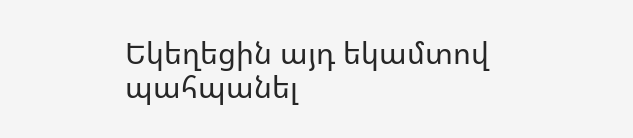Եկեղեցին այդ եկամտով պահպանել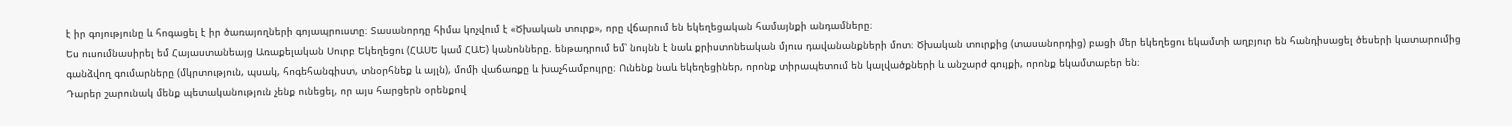է իր գոյությունը և հոգացել է իր ծառայողների գոյապրուստը։ Տասանորդը հիմա կոչվում է «Ծխական տուրք», որը վճարում են եկեղեցական համայնքի անդամները։
Ես ուսումնասիրել եմ Հայաստանեայց Առաքելական Սուրբ Եկեղեցու (ՀԱՍԵ կամ ՀԱԵ) կանոնները. ենթադրում եմ՝ նույնն է նաև քրիստոնեական մյուս դավանանքների մոտ։ Ծխական տուրքից (տասանորդից) բացի մեր եկեղեցու եկամտի աղբյուր են հանդիսացել ծեսերի կատարումից գանձվող գումարները (մկրտություն, պսակ, հոգեհանգիստ, տնօրհնեք և այլն), մոմի վաճառքը և խաչհամբույրը։ Ունենք նաև եկեղեցիներ, որոնք տիրապետում են կալվածքների և անշարժ գույքի, որոնք եկամտաբեր են։
Դարեր շարունակ մենք պետականություն չենք ունեցել, որ այս հարցերն օրենքով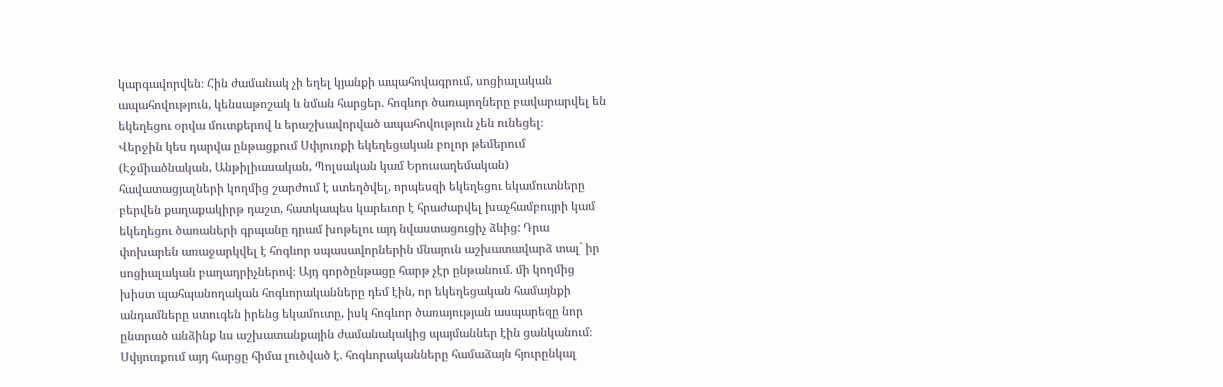կարգավորվեն։ Հին ժամանակ չի եղել կյանքի ապահովագրում, սոցիալական ապահովություն, կենսաթոշակ և նման հարցեր. հոգևոր ծառայողները բավարարվել են եկեղեցու օրվա մուտքերով և երաշխավորված ապահովություն չեն ունեցել։
Վերջին կես դարվա ընթացքում Սփյուռքի եկեղեցական բոլոր թեմերում (Էջմիածնական, Անթիլիասական, Պոլսական կամ Երուսաղեմական) հավատացյալների կողմից շարժում է ստեղծվել, որպեսզի եկեղեցու եկամուտները բերվեն քաղաքակիրթ դաշտ, հատկապես կարեւոր է հրաժարվել խաչհամբույրի կամ եկեղեցու ծառաների գրպանը դրամ խոթելու այդ նվաստացուցիչ ձևից: Դրա փոխարեն առաջարկվել է հոգևոր սպասավորներին մնայուն աշխատավարձ տալ` իր սոցիալական բաղադրիչներով։ Այդ գործընթացը հարթ չէր ընթանում. մի կողմից խիստ պահպանողական հոգևորականները դեմ էին, որ եկեղեցական համայնքի անդամները ստուգեն իրենց եկամուտը, իսկ հոգևոր ծառայության ասպարեզը նոր ընտրած անձինք ևս աշխատանքային ժամանակակից պայմաններ էին ցանկանում։
Սփյուռքում այդ հարցը հիմա լուծված է. հոգևորականները համաձայն հյուրընկալ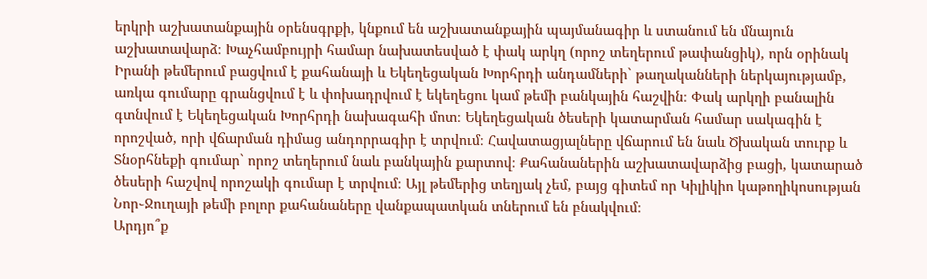երկրի աշխատանքային օրենսգրքի, կնքում են աշխատանքային պայմանագիր և ստանում են մնայուն աշխատավարձ։ Խաչհամբույրի համար նախատեսված է փակ արկղ (որոշ տեղերում թափանցիկ), որն օրինակ Իրանի թեմերում բացվում է քահանայի և Եկեղեցական Խորհրդի անդամների` թաղականների ներկայությամբ, առկա գումարը գրանցվում է և փոխադրվում է եկեղեցու կամ թեմի բանկային հաշվին։ Փակ արկղի բանալին գտնվում է Եկեղեցական Խորհրդի նախագահի մոտ։ Եկեղեցական ծեսերի կատարման համար սակագին է որոշված, որի վճարման դիմաց անդորրագիր է տրվում։ Հավատացյալները վճարում են նաև Ծխական տուրք և Տնօրհնեքի գումար` որոշ տեղերում նաև բանկային քարտով։ Քահանաներին աշխատավարձից բացի, կատարած ծեսերի հաշվով որոշակի գումար է տրվում։ Այլ թեմերից տեղյակ չեմ, բայց գիտեմ որ Կիլիկիո կաթողիկոսության Նոր֊Ջուղայի թեմի բոլոր քահանաները վանքապատկան տներում են բնակվում։
Արդյո՞ք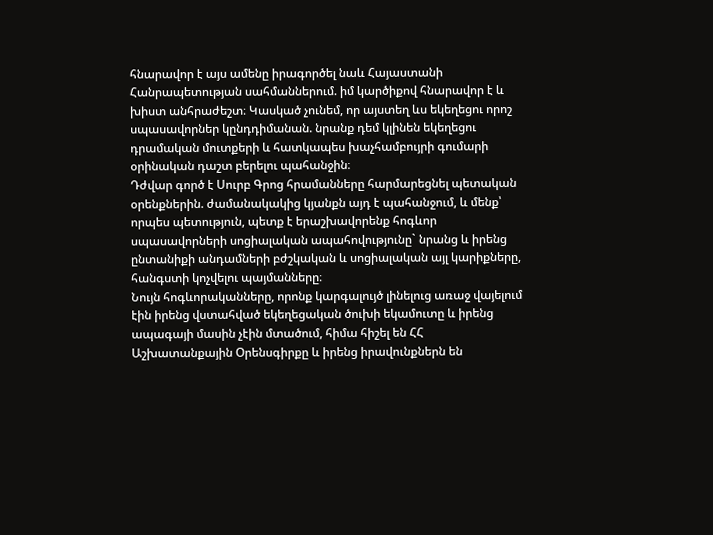հնարավոր է այս ամենը իրագործել նաև Հայաստանի Հանրապետության սահմաններում. իմ կարծիքով հնարավոր է և խիստ անհրաժեշտ։ Կասկած չունեմ, որ այստեղ ևս եկեղեցու որոշ սպասավորներ կընդդիմանան. նրանք դեմ կլինեն եկեղեցու դրամական մուտքերի և հատկապես խաչհամբույրի գումարի օրինական դաշտ բերելու պահանջին։
Դժվար գործ է Սուրբ Գրոց հրամանները հարմարեցնել պետական օրենքներին. ժամանակակից կյանքն այդ է պահանջում, և մենք՝ որպես պետություն, պետք է երաշխավորենք հոգևոր սպասավորների սոցիալական ապահովությունը` նրանց և իրենց ընտանիքի անդամների բժշկական և սոցիալական այլ կարիքները, հանգստի կոչվելու պայմանները։
Նույն հոգևորականները, որոնք կարգալույծ լինելուց առաջ վայելում էին իրենց վստահված եկեղեցական ծուխի եկամուտը և իրենց ապագայի մասին չէին մտածում, հիմա հիշել են ՀՀ Աշխատանքային Օրենսգիրքը և իրենց իրավունքներն են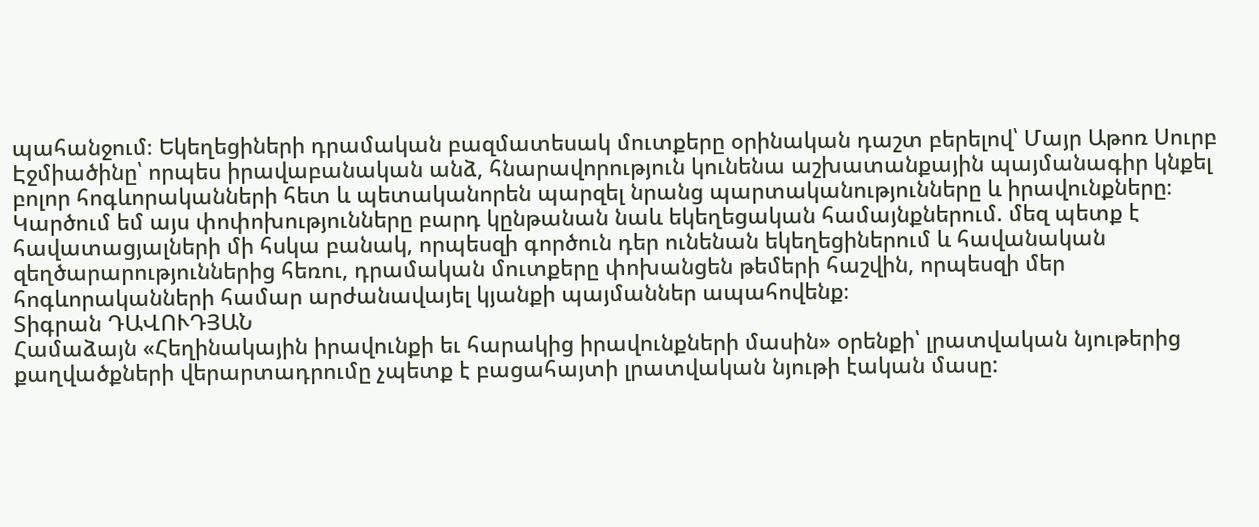պահանջում։ Եկեղեցիների դրամական բազմատեսակ մուտքերը օրինական դաշտ բերելով՝ Մայր Աթոռ Սուրբ Էջմիածինը՝ որպես իրավաբանական անձ, հնարավորություն կունենա աշխատանքային պայմանագիր կնքել բոլոր հոգևորականների հետ և պետականորեն պարզել նրանց պարտականությունները և իրավունքները։ Կարծում եմ այս փոփոխությունները բարդ կընթանան նաև եկեղեցական համայնքներում. մեզ պետք է հավատացյալների մի հսկա բանակ, որպեսզի գործուն դեր ունենան եկեղեցիներում և հավանական զեղծարարություններից հեռու, դրամական մուտքերը փոխանցեն թեմերի հաշվին, որպեսզի մեր հոգևորականների համար արժանավայել կյանքի պայմաններ ապահովենք։
Տիգրան ԴԱՎՈՒԴՅԱՆ
Համաձայն «Հեղինակային իրավունքի եւ հարակից իրավունքների մասին» օրենքի՝ լրատվական նյութերից քաղվածքների վերարտադրումը չպետք է բացահայտի լրատվական նյութի էական մասը: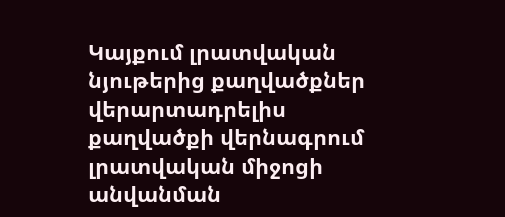Կայքում լրատվական նյութերից քաղվածքներ վերարտադրելիս քաղվածքի վերնագրում լրատվական միջոցի անվանման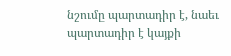նշումը պարտադիր է, նաեւ պարտադիր է կայքի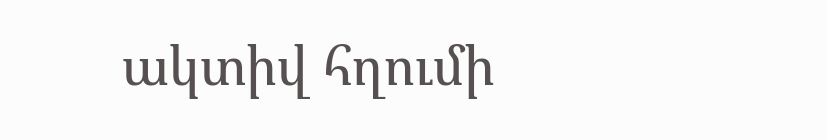ակտիվ հղումի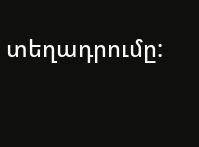տեղադրումը: